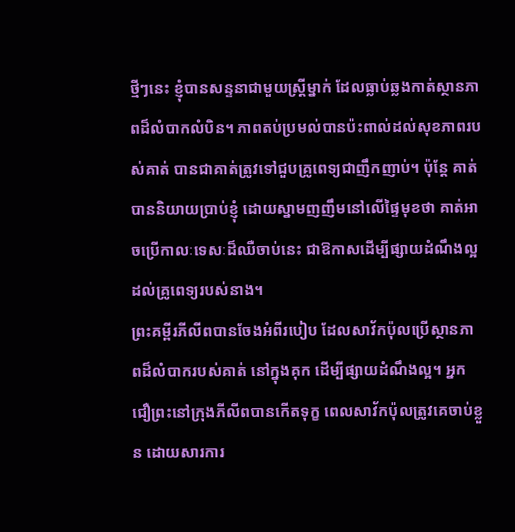ថ្មីៗនេះ ខ្ញុំបានសន្ទនាជាមួយស្ត្រីម្នាក់ ដែលធ្លាប់ឆ្លងកាត់ស្ថានភាពដ៏លំបាកលំបិន។ ភាពតប់ប្រមល់បានប៉ះពាល់ដល់សុខភាពរបស់គាត់ បានជាគាត់ត្រូវទៅជួបគ្រូពេទ្យជាញឹកញាប់។ ប៉ុន្តែ គាត់បាននិយាយប្រាប់ខ្ញុំ ដោយស្នាមញញឹមនៅលើផ្ទៃមុខថា គាត់អាចប្រើកាលៈទេសៈដ៏ឈឺចាប់នេះ ជាឱកាសដើម្បីផ្សាយដំណឹងល្អ ដល់គ្រូពេទ្យរបស់នាង។
ព្រះគម្ពីរភីលីពបានចែងអំពីរបៀប ដែលសាវ័កប៉ុលប្រើស្ថានភាពដ៏លំបាករបស់គាត់ នៅក្នុងគុក ដើម្បីផ្សាយដំណឹងល្អ។ អ្នកជឿព្រះនៅក្រុងភីលីពបានកើតទុក្ខ ពេលសាវ័កប៉ុលត្រូវគេចាប់ខ្លួន ដោយសារការ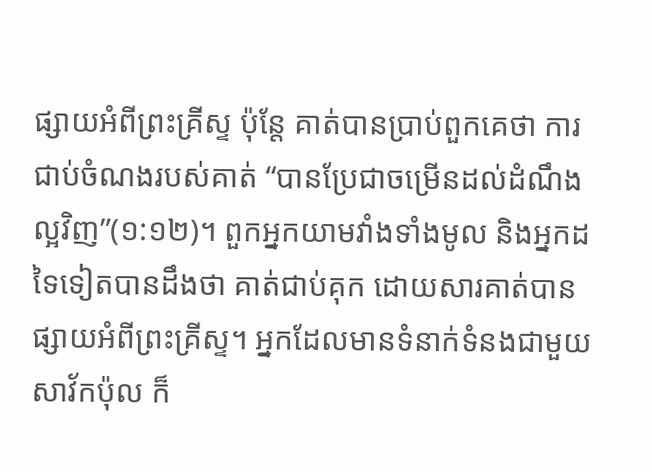ផ្សាយអំពីព្រះគ្រីស្ទ ប៉ុន្តែ គាត់បានប្រាប់ពួកគេថា ការជាប់ចំណងរបស់គាត់ “បានប្រែជាចម្រើនដល់ដំណឹងល្អវិញ”(១:១២)។ ពួកអ្នកយាមវាំងទាំងមូល និងអ្នកដទៃទៀតបានដឹងថា គាត់ជាប់គុក ដោយសារគាត់បានផ្សាយអំពីព្រះគ្រីស្ទ។ អ្នកដែលមានទំនាក់ទំនងជាមួយសាវ័កប៉ុល ក៏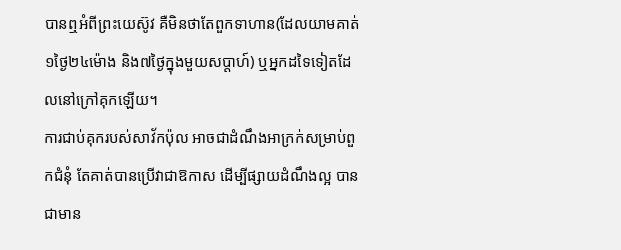បានឮអំពីព្រះយេស៊ូវ គឺមិនថាតែពួកទាហាន(ដែលយាមគាត់១ថ្ងៃ២៤ម៉ោង និង៧ថ្ងៃក្នុងមួយសប្តាហ៍) ឬអ្នកដទៃទៀតដែលនៅក្រៅគុកឡើយ។
ការជាប់គុករបស់សាវ័កប៉ុល អាចជាដំណឹងអាក្រក់សម្រាប់ពួកជំនុំ តែគាត់បានប្រើវាជាឱកាស ដើម្បីផ្សាយដំណឹងល្អ បានជាមាន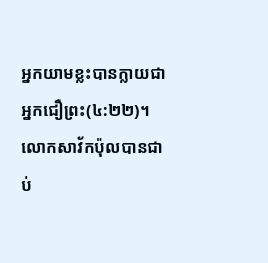អ្នកយាមខ្លះបានក្លាយជាអ្នកជឿព្រះ(៤:២២)។ លោកសាវ័កប៉ុលបានជាប់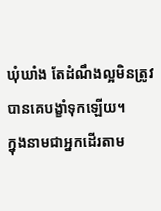ឃុំឃាំង តែដំណឹងល្អមិនត្រូវបានគេបង្ខាំទុកឡើយ។
ក្នុងនាមជាអ្នកដើរតាម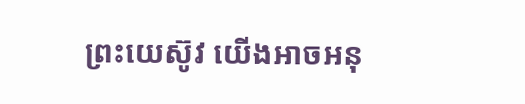ព្រះយេស៊ូវ យើងអាចអនុ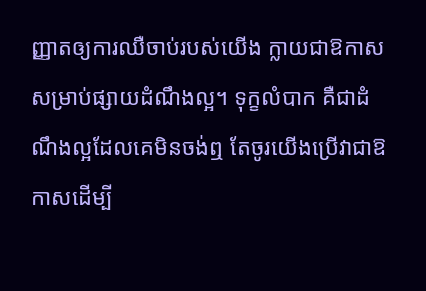ញ្ញាតឲ្យការឈឺចាប់របស់យើង ក្លាយជាឱកាសសម្រាប់ផ្សាយដំណឹងល្អ។ ទុក្ខលំបាក គឺជាដំណឹងល្អដែលគេមិនចង់ឮ តែចូរយើងប្រើវាជាឱកាសដើម្បី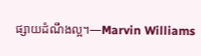ផ្សាយដំណឹងល្អ។—Marvin Williams